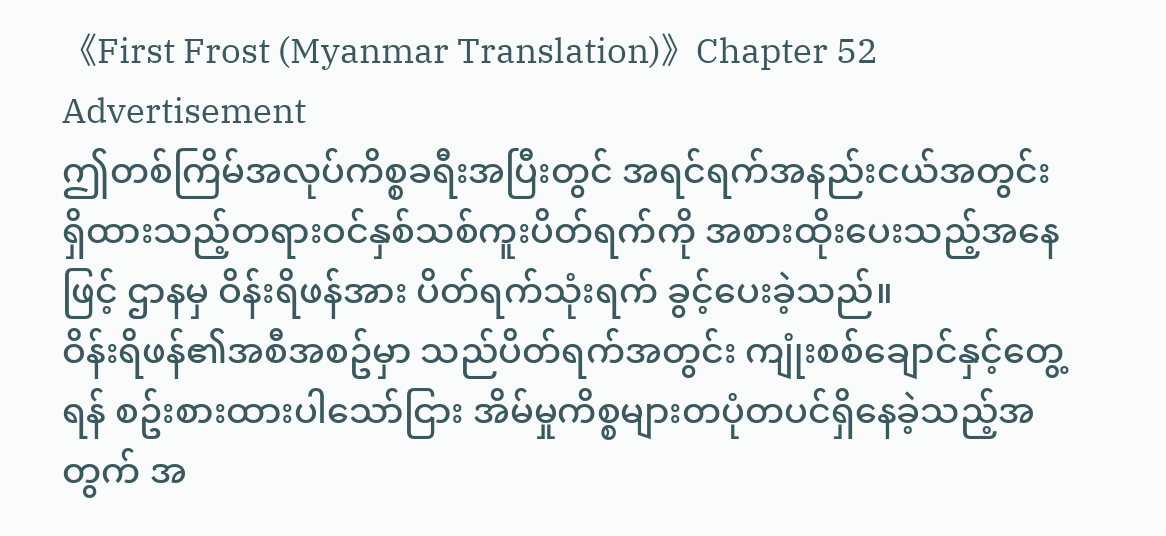《First Frost (Myanmar Translation)》Chapter 52
Advertisement
ဤတစ်ကြိမ်အလုပ်ကိစ္စခရီးအပြီးတွင် အရင်ရက်အနည်းငယ်အတွင်းရှိထားသည့်တရားဝင်နှစ်သစ်ကူးပိတ်ရက်ကို အစားထိုးပေးသည့်အနေဖြင့် ဌာနမှ ဝိန်းရိဖန်အား ပိတ်ရက်သုံးရက် ခွင့်ပေးခဲ့သည်။
ဝိန်းရိဖန်၏အစီအစဥ်မှာ သည်ပိတ်ရက်အတွင်း ကျုံးစစ်ချောင်နှင့်တွေ့ရန် စဥ်းစားထားပါသော်ငြား အိမ်မှုကိစ္စများတပုံတပင်ရှိနေခဲ့သည့်အတွက် အ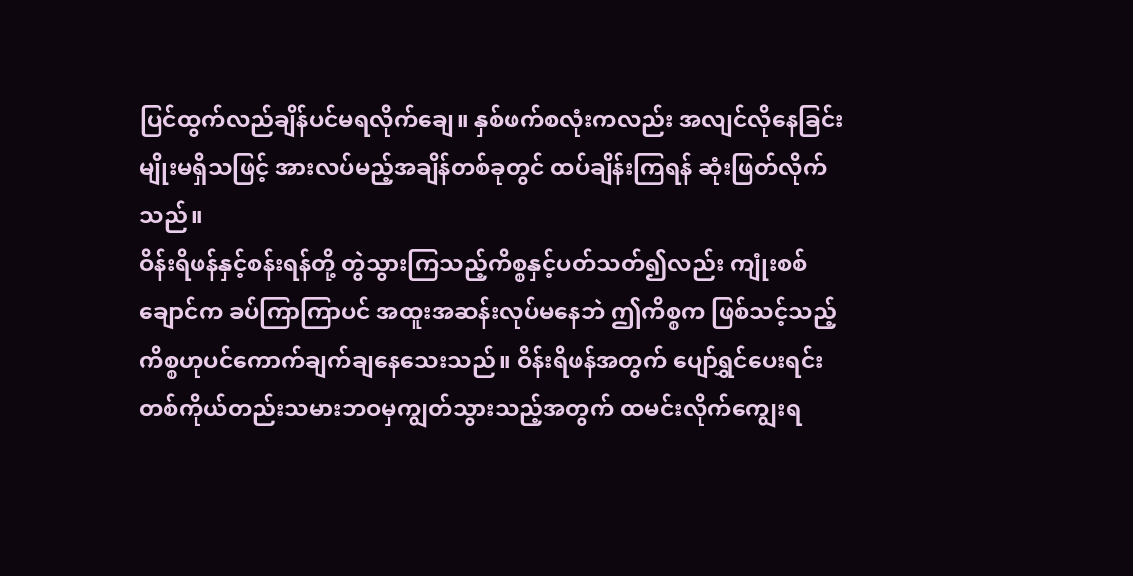ပြင်ထွက်လည်ချိန်ပင်မရလိုက်ချေ။ နှစ်ဖက်စလုံးကလည်း အလျင်လိုနေခြင်းမျိုးမရှိသဖြင့် အားလပ်မည့်အချိန်တစ်ခုတွင် ထပ်ချိန်းကြရန် ဆုံးဖြတ်လိုက်သည်။
ဝိန်းရိဖန်နှင့်စန်းရန်တို့ တွဲသွားကြသည့်ကိစ္စနှင့်ပတ်သတ်၍လည်း ကျုံးစစ်ချောင်က ခပ်ကြာကြာပင် အထူးအဆန်းလုပ်မနေဘဲ ဤကိစ္စက ဖြစ်သင့်သည့်ကိစ္စဟုပင်ကောက်ချက်ချနေသေးသည်။ ဝိန်းရိဖန်အတွက် ပျော်ရွှင်ပေးရင်း တစ်ကိုယ်တည်းသမားဘဝမှကျွတ်သွားသည့်အတွက် ထမင်းလိုက်ကျွေးရ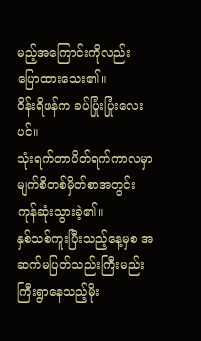မည့်အကြောင်းကိုလည်း ပြောထားသေး၏။
ဝိန်းရိဖန်က ခပ်ပြုံးပြုံးလေးပင်။
သုံးရက်တာပိတ်ရက်ကာလမှာ မျက်စိတစ်မှိတ်စာအတွင်း ကုန်ဆုံးသွားခဲ့၏။
နှစ်သစ်ကူးပြီးသည့်နေ့မှစ အဆက်မပြတ်သည်းကြီးမည်းကြီးရွာနေသည့်မိုး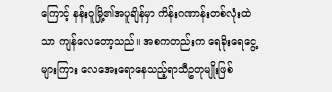ကြောင့် နန်းဝူမြို့၏အပူချိန်မှာ ကိန်းဂဏာန်းတစ်လုံးထဲသာ ကျန်လေတော့သည်။ အစကတည်းက ရေခိုးရေငွေ့များကြား လေအေးရောနေသည့်ရာသီဥတုမျိုးဖြစ်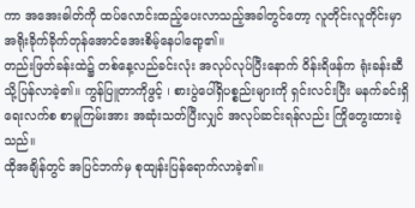ကာ အအေးဓါတ်ကို ထပ်လောင်းထည့်ပေးလာသည့်အခါတွင်တော့ လူတိုင်းလူတိုင်းမှာ အရိုးခိုက်ခိုက်တုန်အောင်အေးစိမ့်နေပါရော့၏။
တည်းဖြတ်ခန်းထဲ၌ တစ်နေ့လည်ခင်းလုံး အလုပ်လုပ်ပြီးနောက် ဝိန်းရိဖန်က ရုံးခန်းဆီသို့ပြန်လာခဲ့၏။ ကွန်ပြူတာကိုဖွင့် ၊ စားပွဲပေါ်ရှိပစ္စည်းများကို ရှင်းလင်းပြီး မနက်ခင်းရှိရေးလက်စ စာမူကြမ်းအား အဆုံးသတ်ပြီးလျှင် အလုပ်ဆင်းရန်လည်း ကြိုတွေးထားခဲ့သည်။
ထိုအချိန်တွင် အပြင်ဘက်မှ စုထျန်းပြန်ရောက်လာခဲ့၏။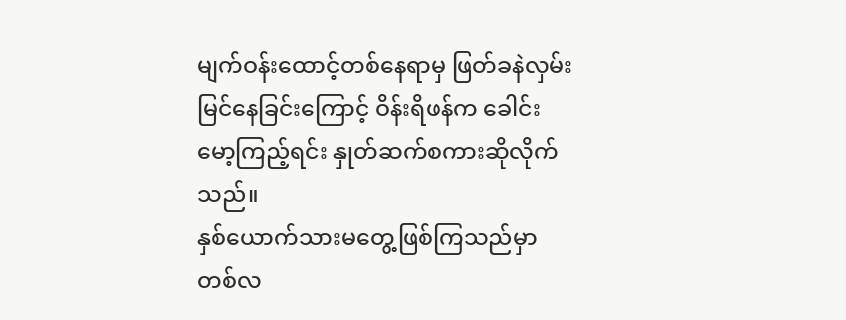မျက်ဝန်းထောင့်တစ်နေရာမှ ဖြတ်ခနဲလှမ်းမြင်နေခြင်းကြောင့် ဝိန်းရိဖန်က ခေါင်းမော့ကြည့်ရင်း နှုတ်ဆက်စကားဆိုလိုက်သည်။
နှစ်ယောက်သားမတွေ့ဖြစ်ကြသည်မှာ တစ်လ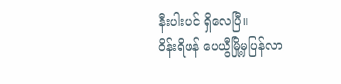နီးပါးပင် ရှိလေပြီ။
ဝိန်းရိဖန် ပေယွီမြို့မှပြန်လာ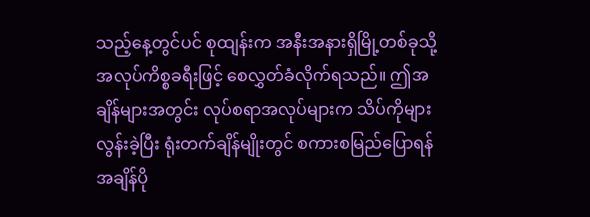သည့်နေ့တွင်ပင် စုထျန်းက အနီးအနားရှိမြို့တစ်ခုသို့ အလုပ်ကိစ္စခရီးဖြင့် စေလွှတ်ခံလိုက်ရသည်။ ဤအချိန်များအတွင်း လုပ်စရာအလုပ်များက သိပ်ကိုများလွန်းခဲ့ပြီး ရုံးတက်ချိန်မျိုးတွင် စကားစမြည်ပြောရန်အချိန်ပို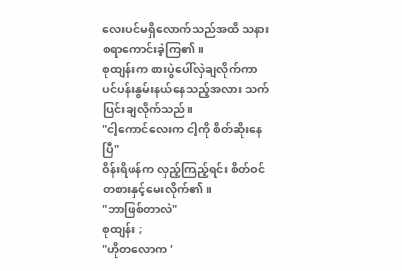လေးပင်မရှိလောက်သည်အထိ သနားစရာကောင်းခဲ့ကြ၏။
စုထျန်းက စားပွဲပေါ်လှဲချလိုက်ကာ ပင်ပန်းနွမ်းနယ်နေသည့်အလား သက်ပြင်းချလိုက်သည်။
"ငါ့ကောင်လေးက ငါ့ကို စိတ်ဆိုးနေပြီ"
ဝိန်းရိဖန်က လှည့်ကြည့်ရင်း စိတ်ဝင်တစားနှင့်မေးလိုက်၏။
"ဘာဖြစ်တာလဲ"
စုထျန်း ;
"ဟိုတလောက '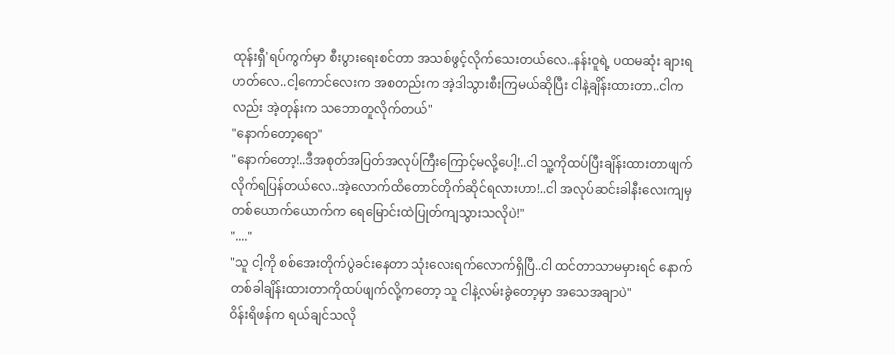ထုန်းရှီ'ရပ်ကွက်မှာ စီးပွားရေးစင်တာ အသစ်ဖွင့်လိုက်သေးတယ်လေ..နန်းဝူရဲ့ ပထမဆုံး ချားရဟတ်လေ..ငါ့ကောင်လေးက အစတည်းက အဲ့ဒါသွားစီးကြမယ်ဆိုပြီး ငါနဲ့ချိန်းထားတာ..ငါကလည်း အဲ့တုန်းက သဘောတူလိုက်တယ်"
"နောက်တော့ရော"
"နောက်တော့!..ဒီအစုတ်အပြတ်အလုပ်ကြီးကြောင့်မလို့ပေါ့!..ငါ သူ့ကိုထပ်ပြီးချိန်းထားတာဖျက်လိုက်ရပြန်တယ်လေ..အဲ့လောက်ထိတောင်တိုက်ဆိုင်ရလားဟာ!..ငါ အလုပ်ဆင်းခါနီးလေးကျမှ တစ်ယောက်ယောက်က ရေမြောင်းထဲပြုတ်ကျသွားသလိုပဲ!"
"...."
"သူ ငါ့ကို စစ်အေးတိုက်ပွဲခင်းနေတာ သုံးလေးရက်လောက်ရှိပြီ..ငါ ထင်တာသာမမှားရင် နောက်တစ်ခါချိန်းထားတာကိုထပ်ဖျက်လို့ကတော့ သူ ငါနဲ့လမ်းခွဲတော့မှာ အသေအချာပဲ"
ဝိန်းရိဖန်က ရယ်ချင်သလို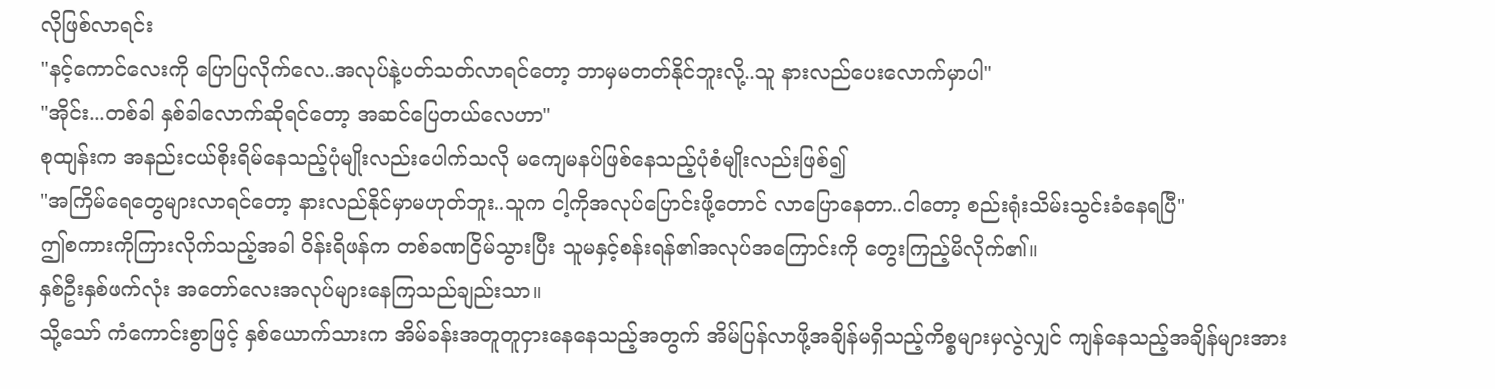လိုဖြစ်လာရင်း
"နင့်ကောင်လေးကို ပြောပြလိုက်လေ..အလုပ်နဲ့ပတ်သတ်လာရင်တော့ ဘာမှမတတ်နိုင်ဘူးလို့..သူ နားလည်ပေးလောက်မှာပါ"
"အိုင်း...တစ်ခါ နှစ်ခါလောက်ဆိုရင်တော့ အဆင်ပြေတယ်လေဟာ"
စုထျန်းက အနည်းငယ်စိုးရိမ်နေသည့်ပုံမျိုးလည်းပေါက်သလို မကျေမနပ်ဖြစ်နေသည့်ပုံစံမျိုးလည်းဖြစ်၍
"အကြိမ်ရေတွေများလာရင်တော့ နားလည်နိုင်မှာမဟုတ်ဘူး..သူက ငါ့ကိုအလုပ်ပြောင်းဖို့တောင် လာပြောနေတာ..ငါတော့ စည်းရုံးသိမ်းသွင်းခံနေရပြီ"
ဤစကားကိုကြားလိုက်သည့်အခါ ဝိန်းရိဖန်က တစ်ခဏငြိမ်သွားပြီး သူမနှင့်စန်းရန်၏အလုပ်အကြောင်းကို တွေးကြည့်မိလိုက်၏။
နှစ်ဦးနှစ်ဖက်လုံး အတော်လေးအလုပ်များနေကြသည်ချည်းသာ။
သို့သော် ကံကောင်းစွာဖြင့် နှစ်ယောက်သားက အိမ်ခန်းအတူတူငှားနေနေသည့်အတွက် အိမ်ပြန်လာဖို့အချိန်မရှိသည့်ကိစ္စများမှလွဲလျှင် ကျန်နေသည့်အချိန်များအား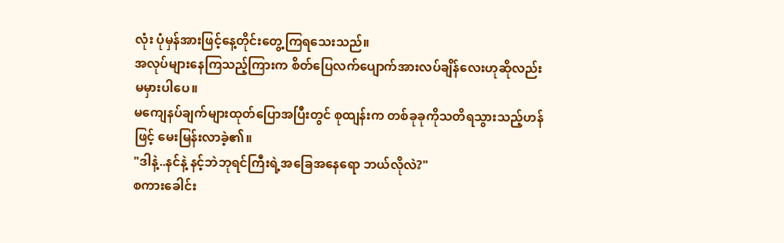လုံး ပုံမှန်အားဖြင့်နေ့တိုင်းတွေ့ကြရသေးသည်။
အလုပ်များနေကြသည့်ကြားက စိတ်ပြေလက်ပျောက်အားလပ်ချိန်လေးဟုဆိုလည်း မမှားပါပေ။
မကျေနပ်ချက်များထုတ်ပြောအပြီးတွင် စုထျန်းက တစ်ခုခုကိုသတိရသွားသည့်ဟန်ဖြင့် မေးမြန်းလာခဲ့၏။
"ဒါနဲ့..နင်နဲ့ နင့်ဘဲဘုရင်ကြီးရဲ့အခြေအနေရော ဘယ်လိုလဲ?"
စကားခေါင်း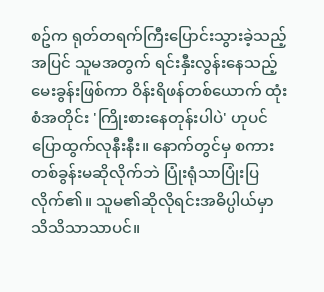စဥ်က ရုတ်တရက်ကြီးပြောင်းသွားခဲ့သည့်အပြင် သူမအတွက် ရင်းနှီးလွန်းနေသည့်မေးခွန်းဖြစ်ကာ ဝိန်းရိဖန်တစ်ယောက် ထုံးစံအတိုင်း 'ကြိုးစားနေတုန်းပါပဲ' ဟုပင် ပြောထွက်လုနီးနီး။ နောက်တွင်မှ စကားတစ်ခွန်းမဆိုလိုက်ဘဲ ပြုံးရုံသာပြုံးပြလိုက်၏။ သူမ၏ဆိုလိုရင်းအဓိပ္ပါယ်မှာ သိသိသာသာပင်။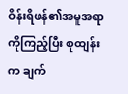ဝိန်းရိဖန်၏အမူအရာကိုကြည့်ပြီး စုထျန်းက ချက်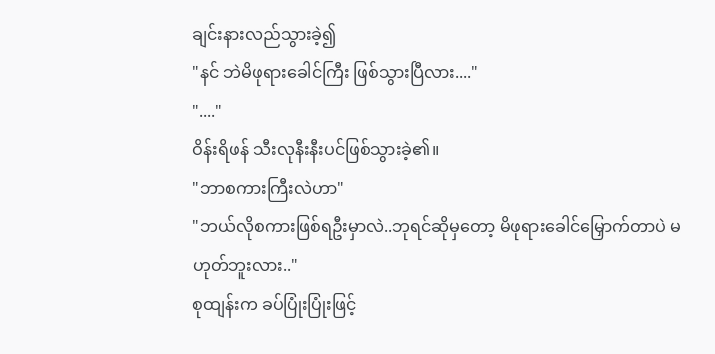ချင်းနားလည်သွားခဲ့၍
"နင် ဘဲမိဖုရားခေါင်ကြီး ဖြစ်သွားပြီလား...."
"...."
ဝိန်းရိဖန် သီးလုနီးနီးပင်ဖြစ်သွားခဲ့၏။
"ဘာစကားကြီးလဲဟာ"
"ဘယ်လိုစကားဖြစ်ရဦးမှာလဲ..ဘုရင်ဆိုမှတော့ မိဖုရားခေါင်မြှောက်တာပဲ မဟုတ်ဘူးလား.."
စုထျန်းက ခပ်ပြုံးပြုံးဖြင့်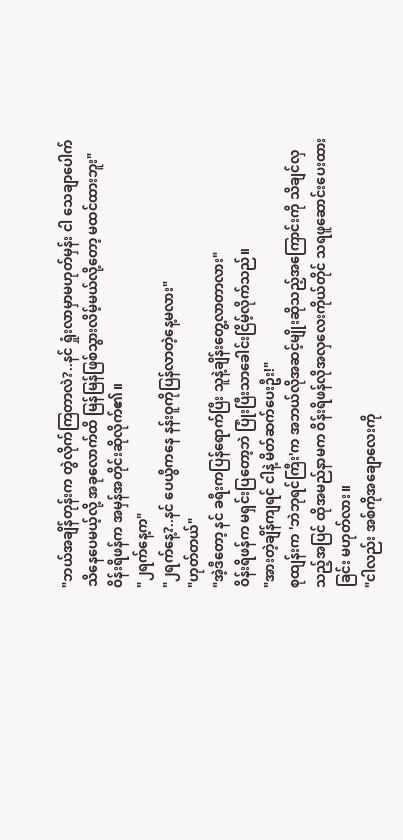"ဘယ်အချိန်တုန်းက တွဲလိုက်ကြတာလဲ?..နင် ရှုံးလာမှာမဟုတ်မှန်း ငါ သေချာပေါက်သိနေပေမယ့်လို့ အခုလောက်ထိ မြန်မြန်ဖြစ်သွားလိမ့်မယ်လို့တော့ မထင်ထားဘူး"
ဝိန်းရိဖန်က အမှန်အတိုင်းဆိုလိုက်၏။
"၂ရက်နေ့က"
"၂ရက်နေ့?..နင် ပေယွီကနေ နန်းဝူကိုပြန်လာတဲ့နေ့မလား"
"ဟုတ်တယ်"
"အဲ့ဒီတော့ နင် ခရီးကပြန်ရောက်ပြီး သူနဲ့ချိန်းတွေ့လာတာလား"
ဝိန်းရိဖန်က မရှင်းပြတော့ဘဲ ပြုံးပြီးသာခေါင်းငြိမ့်လိုက်သည်။
"အားတဲ့ချိန်ကျရင် ငါနဲ့ မိတ်ဆက်ပေးဦး!"
စုထျန်းက 'ဘဲဘုရင်ကြီး'က အဘယ်လိုအဆင့်မျိုးဆိုသည့်အကြောင်းကို သိချင်လှသည့်အပြင် ထိုအမည်နာမက ဝိန်းရိဖန်လိုအလှလေးကိုယ်တိုင် သရဖူဆောင်းပေးထားခြင်း မဟုတ်လား။
"ငါလည်း အစ်ကိုအချောလေးကို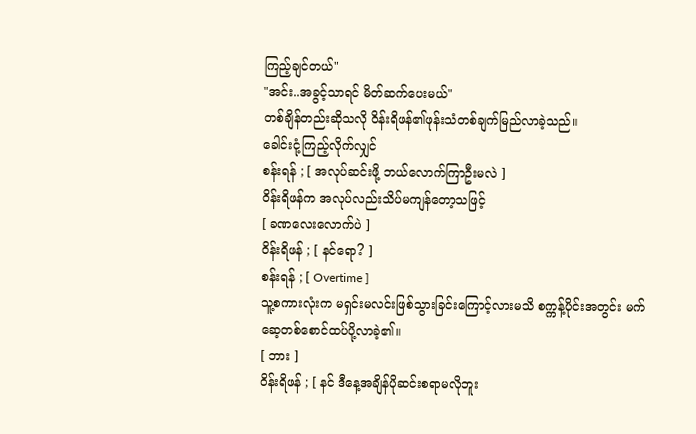ကြည့်ချင်တယ်"
"အင်း..အခွင့်သာရင် မိတ်ဆက်ပေးမယ်"
တစ်ချိန်တည်းဆိုသလို ဝိန်းရိဖန်၏ဖုန်းသံတစ်ချက်မြည်လာခဲ့သည်။
ခေါင်းငုံ့ကြည့်လိုက်လျှင်
စန်းရန် ; [ အလုပ်ဆင်းဖို့ ဘယ်လောက်ကြာဦးမလဲ ]
ဝိန်းရိဖန်က အလုပ်လည်းသိပ်မကျန်တော့သဖြင့်
[ ခဏလေးလောက်ပဲ ]
ဝိန်းရိဖန် ; [ နင်ရော? ]
စန်းရန် ; [ Overtime ]
သူ့စကားလုံးက မရှင်းမလင်းဖြစ်သွားခြင်းကြောင့်လားမသိ စက္ကန့်ပိုင်းအတွင်း မက်ဆေ့တစ်စောင်ထပ်ပို့လာခဲ့၏။
[ ဘား ]
ဝိန်းရိဖန် ; [ နင် ဒီနေ့အချိန်ပိုဆင်းစရာမလိုဘူး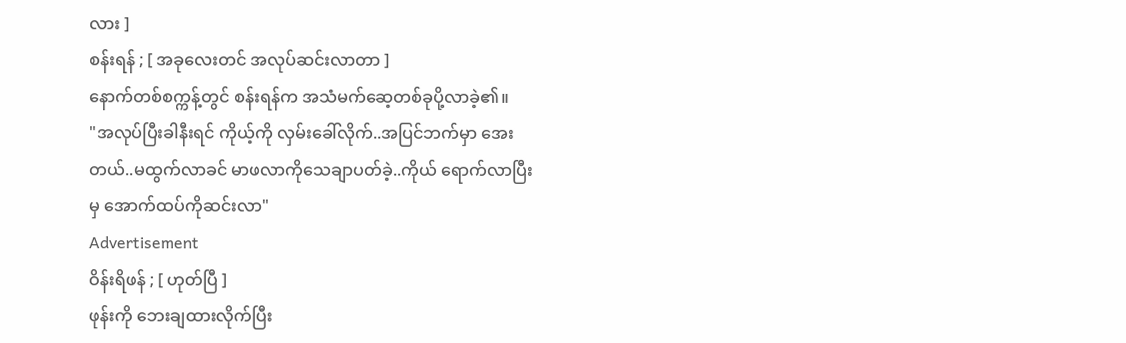လား ]
စန်းရန် ; [ အခုလေးတင် အလုပ်ဆင်းလာတာ ]
နောက်တစ်စက္ကန့်တွင် စန်းရန်က အသံမက်ဆေ့တစ်ခုပို့လာခဲ့၏။
"အလုပ်ပြီးခါနီးရင် ကိုယ့်ကို လှမ်းခေါ်လိုက်..အပြင်ဘက်မှာ အေးတယ်..မထွက်လာခင် မာဖလာကိုသေချာပတ်ခဲ့..ကိုယ် ရောက်လာပြီးမှ အောက်ထပ်ကိုဆင်းလာ"
Advertisement
ဝိန်းရိဖန် ; [ ဟုတ်ပြီ ]
ဖုန်းကို ဘေးချထားလိုက်ပြီး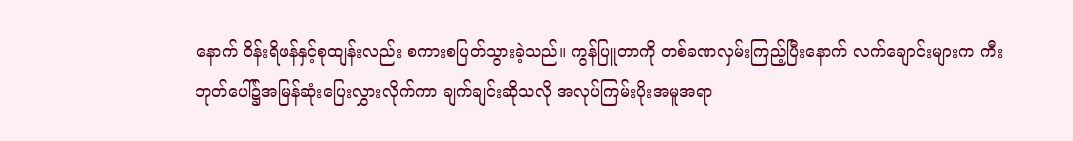နောက် ဝိန်းရိဖန်နှင့်စုထျန်းလည်း စကားစပြတ်သွားခဲ့သည်။ ကွန်ပြူတာကို တစ်ခဏလှမ်းကြည့်ပြီးနောက် လက်ချောင်းများက ကီးဘုတ်ပေါ်၌အမြန်ဆုံးပြေးလွှားလိုက်ကာ ချက်ချင်းဆိုသလို အလုပ်ကြမ်းပိုးအမူအရာ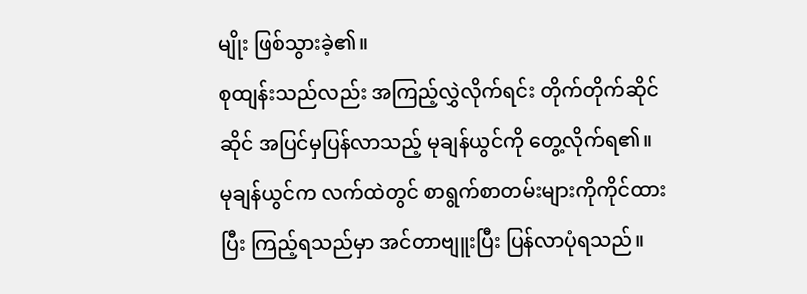မျိုး ဖြစ်သွားခဲ့၏။
စုထျန်းသည်လည်း အကြည့်လွှဲလိုက်ရင်း တိုက်တိုက်ဆိုင်ဆိုင် အပြင်မှပြန်လာသည့် မုချန်ယွင်ကို တွေ့လိုက်ရ၏။
မုချန်ယွင်က လက်ထဲတွင် စာရွက်စာတမ်းများကိုကိုင်ထားပြီး ကြည့်ရသည်မှာ အင်တာဗျူးပြီး ပြန်လာပုံရသည်။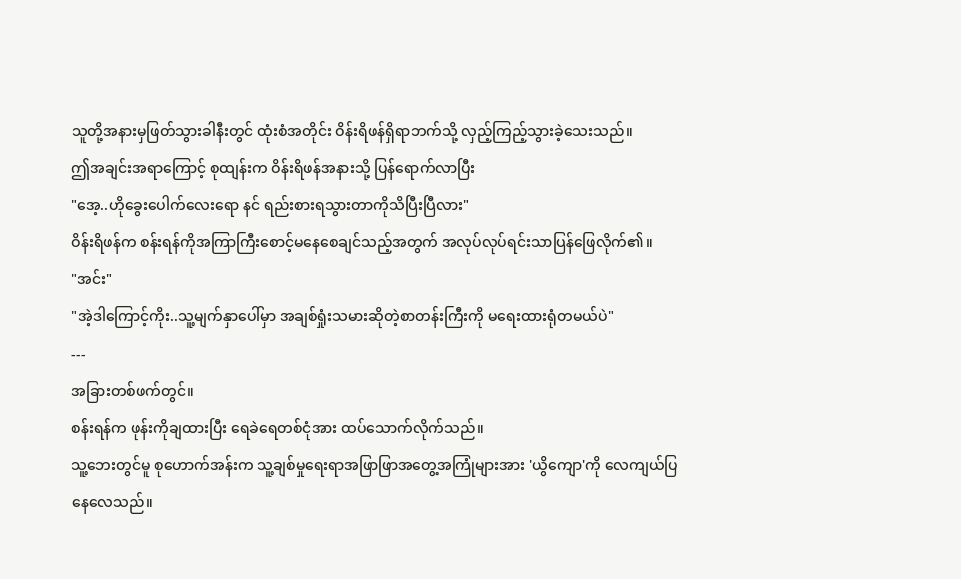သူတို့အနားမှဖြတ်သွားခါနီးတွင် ထုံးစံအတိုင်း ဝိန်းရိဖန်ရှိရာဘက်သို့ လှည့်ကြည့်သွားခဲ့သေးသည်။
ဤအချင်းအရာကြောင့် စုထျန်းက ဝိန်းရိဖန်အနားသို့ ပြန်ရောက်လာပြီး
"အေ့..ဟိုခွေးပေါက်လေးရော နင် ရည်းစားရသွားတာကိုသိပြီးပြီလား"
ဝိန်းရိဖန်က စန်းရန်ကိုအကြာကြီးစောင့်မနေစေချင်သည့်အတွက် အလုပ်လုပ်ရင်းသာပြန်ဖြေလိုက်၏။
"အင်း"
"အဲ့ဒါကြောင့်ကိုး..သူ့မျက်နှာပေါ်မှာ အချစ်ရှုံးသမားဆိုတဲ့စာတန်းကြီးကို မရေးထားရုံတမယ်ပဲ"
---
အခြားတစ်ဖက်တွင်။
စန်းရန်က ဖုန်းကိုချထားပြီး ရေခဲရေတစ်ငုံအား ထပ်သောက်လိုက်သည်။
သူ့ဘေးတွင်မူ စုဟောက်အန်းက သူ့ချစ်မှုရေးရာအဖြာဖြာအတွေ့အကြုံများအား 'ယွိကျော'ကို လေကျယ်ပြနေလေသည်။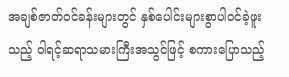အချစ်ဇာတ်ဝင်ခန်းများတွင် နှစ်ပေါင်းများစွာပါဝင်ခဲ့ဖူးသည့် ဝါရင့်ဆရာသမားကြီးအသွင်ဖြင့် စကားပြောသည့်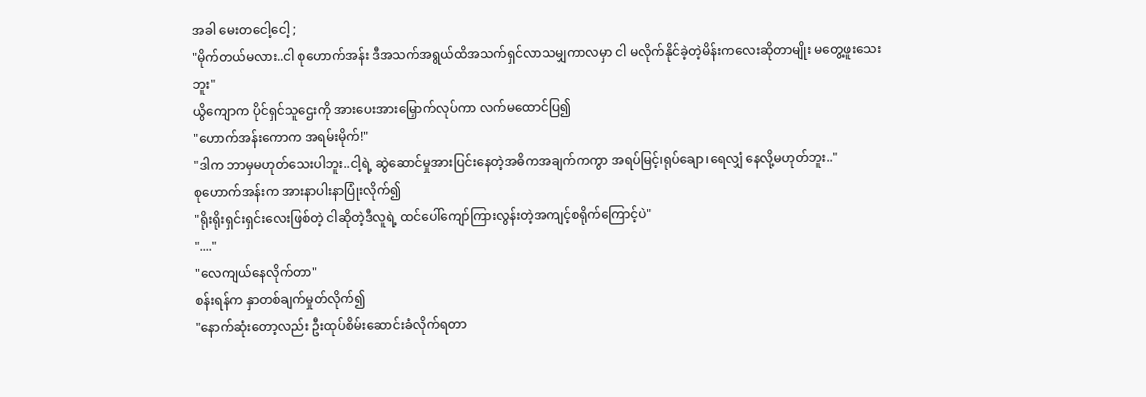အခါ မေးတငေါ့ငေါ့ ;
"မိုက်တယ်မလား..ငါ စုဟောက်အန်း ဒီအသက်အရွယ်ထိအသက်ရှင်လာသမျှကာလမှာ ငါ မလိုက်နိုင်ခဲ့တဲ့မိန်းကလေးဆိုတာမျိုး မတွေ့ဖူးသေးဘူး"
ယွိကျောက ပိုင်ရှင်သူဌေးကို အားပေးအားမြှောက်လုပ်ကာ လက်မထောင်ပြ၍
"ဟောက်အန်းကောက အရမ်းမိုက်!"
"ဒါက ဘာမှမဟုတ်သေးပါဘူး..ငါ့ရဲ့ ဆွဲဆောင်မှုအားပြင်းနေတဲ့အဓိကအချက်ကကွာ အရပ်မြင့်၊ရုပ်ချော၊ရေလျှံ နေလို့မဟုတ်ဘူး.."
စုဟောက်အန်းက အားနာပါးနာပြုံးလိုက်၍
"ရိုးရိုးရှင်းရှင်းလေးဖြစ်တဲ့ ငါဆိုတဲ့ဒီလူရဲ့ ထင်ပေါ်ကျော်ကြားလွန်းတဲ့အကျင့်စရိုက်ကြောင့်ပဲ"
"...."
"လေကျယ်နေလိုက်တာ"
စန်းရန်က နှာတစ်ချက်မှုတ်လိုက်၍
"နောက်ဆုံးတော့လည်း ဦးထုပ်စိမ်းဆောင်းခံလိုက်ရတာ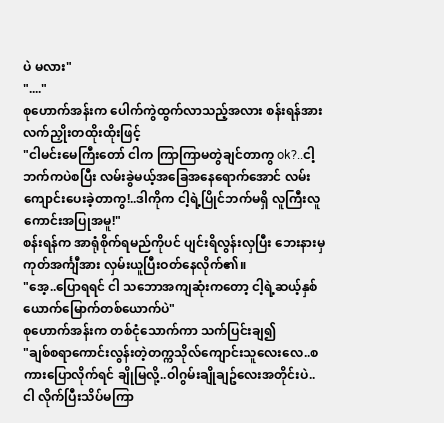ပဲ မလား"
"...."
စုဟောက်အန်းက ပေါက်ကွဲထွက်လာသည့်အလား စန်းရန်အား လက်ညှိုးတထိုးထိုးဖြင့်
"ငါမင်းမေကြီးတော် ငါက ကြာကြာမတွဲချင်တာကွ ok?..ငါ့ဘက်ကပဲစပြီး လမ်းခွဲမယ့်အခြေအနေရောက်အောင် လမ်းကျောင်းပေးခဲ့တာကွ!..ဒါကိုက ငါ့ရဲ့ပြိုင်ဘက်မရှိ လူကြီးလူကောင်းအပြုအမူ!"
စန်းရန်က အာရုံစိုက်ရမည်ကိုပင် ပျင်းရိလွန်းလှပြီး ဘေးနားမှ ကုတ်အင်္ကျီအား လှမ်းယူပြီးဝတ်နေလိုက်၏။
"အေ့..ပြောရရင် ငါ သဘောအကျဆုံးကတော့ ငါ့ရဲ့ဆယ့်နှစ်ယောက်မြောက်တစ်ယောက်ပဲ"
စုဟောက်အန်းက တစ်ငုံသောက်ကာ သက်ပြင်းချ၍
"ချစ်စရာကောင်းလွန်းတဲ့တက္ကသိုလ်ကျောင်းသူလေးလေ..စကားပြောလိုက်ရင် ချိုမြလို့..ဝါဂွမ်းချိုချဥ်လေးအတိုင်းပဲ..ငါ လိုက်ပြီးသိပ်မကြာ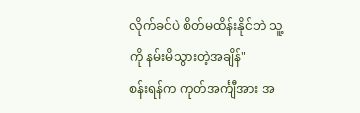လိုက်ခင်ပဲ စိတ်မထိန်းနိုင်ဘဲ သူ့ကို နမ်းမိသွားတဲ့အချိန်"
စန်းရန်က ကုတ်အင်္ကျီအား အ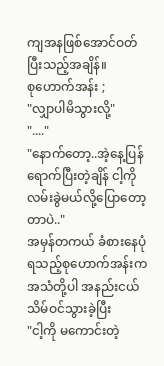ကျအနဖြစ်အောင်ဝတ်ပြီးသည့်အချိန်။
စုဟောက်အန်း ;
"လျှာပါမိသွားလို့"
"...."
"နောက်တော့..အဲ့နေ့ပြန်ရောက်ပြီးတဲ့ချိန် ငါ့ကို လမ်းခွဲမယ်လို့ပြောတော့တာပဲ.."
အမှန်တကယ် ခံစားနေပုံရသည့်စုဟောက်အန်းက အသံတို့ပါ အနည်းငယ်သိမ်ဝင်သွားခဲ့ပြီး
"ငါ့ကို မကောင်းတဲ့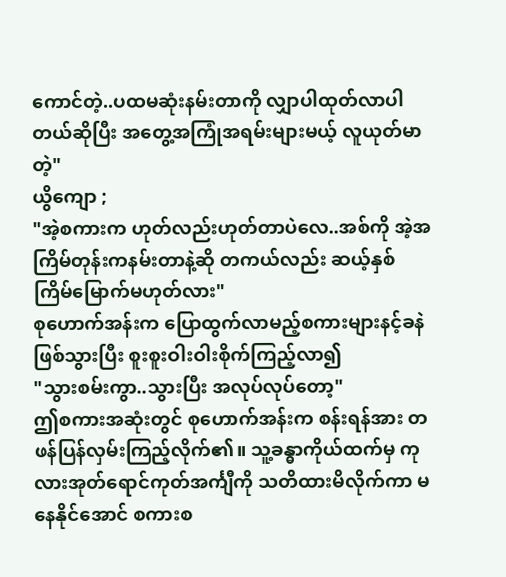ကောင်တဲ့..ပထမဆုံးနမ်းတာကို လျှာပါထုတ်လာပါတယ်ဆိုပြီး အတွေ့အကြုံအရမ်းများမယ့် လူယုတ်မာတဲ့"
ယွိကျော ;
"အဲ့စကားက ဟုတ်လည်းဟုတ်တာပဲလေ..အစ်ကို အဲ့အကြိမ်တုန်းကနမ်းတာနဲ့ဆို တကယ်လည်း ဆယ့်နှစ်ကြိမ်မြောက်မဟုတ်လား"
စုဟောက်အန်းက ပြောထွက်လာမည့်စကားများနင့်ခနဲဖြစ်သွားပြီး စူးစူးဝါးဝါးစိုက်ကြည့်လာ၍
"သွားစမ်းကွာ..သွားပြီး အလုပ်လုပ်တော့"
ဤစကားအဆုံးတွင် စုဟောက်အန်းက စန်းရန်အား တဖန်ပြန်လှမ်းကြည့်လိုက်၏။ သူ့ခန္ဓာကိုယ်ထက်မှ ကုလားအုတ်ရောင်ကုတ်အင်္ကျီကို သတိထားမိလိုက်ကာ မနေနိုင်အောင် စကားစ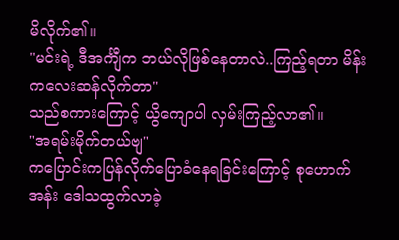မိလိုက်၏။
"မင်းရဲ့ ဒီအင်္ကျီက ဘယ်လိုဖြစ်နေတာလဲ..ကြည့်ရတာ မိန်းကလေးဆန်လိုက်တာ"
သည်စကားကြောင့် ယွိကျောပါ လှမ်းကြည့်လာ၏။
"အရမ်းမိုက်တယ်ဗျ"
ကပြောင်းကပြန်လိုက်ပြောခံနေရခြင်းကြောင့် စုဟောက်အန်း ဒေါသထွက်လာခဲ့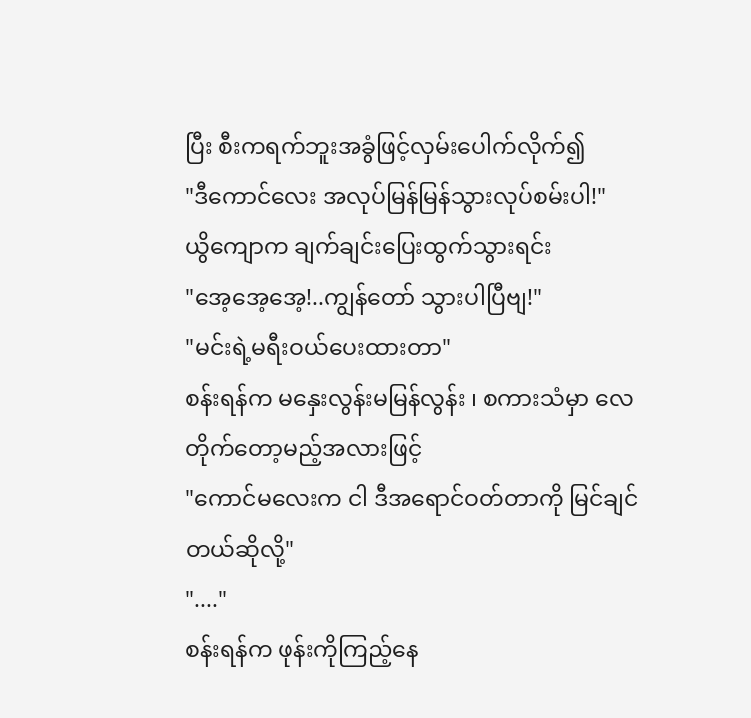ပြီး စီးကရက်ဘူးအခွံဖြင့်လှမ်းပေါက်လိုက်၍
"ဒီကောင်လေး အလုပ်မြန်မြန်သွားလုပ်စမ်းပါ!"
ယွိကျောက ချက်ချင်းပြေးထွက်သွားရင်း
"အေ့အေ့အေ့!..ကျွန်တော် သွားပါပြီဗျ!"
"မင်းရဲ့မရီးဝယ်ပေးထားတာ"
စန်းရန်က မနှေးလွန်းမမြန်လွန်း ၊ စကားသံမှာ လေတိုက်တော့မည့်အလားဖြင့်
"ကောင်မလေးက ငါ ဒီအရောင်ဝတ်တာကို မြင်ချင်တယ်ဆိုလို့"
"...."
စန်းရန်က ဖုန်းကိုကြည့်နေ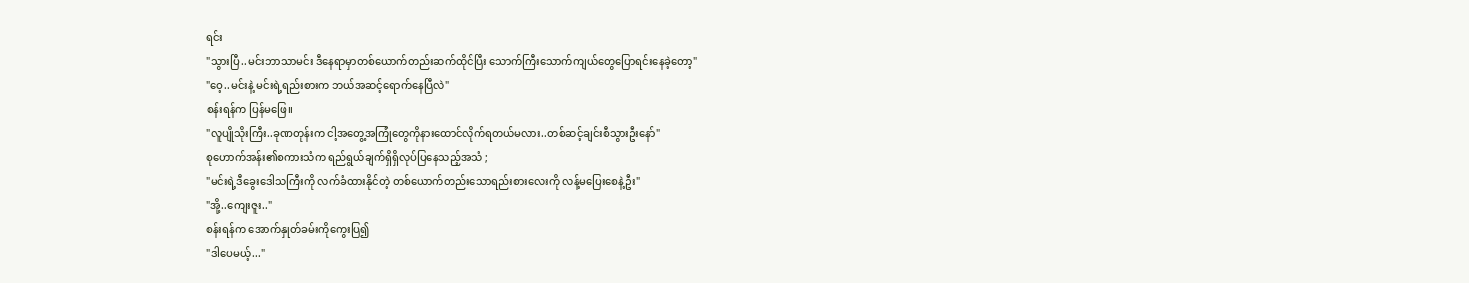ရင်း
"သွားပြီ..မင်းဘာသာမင်း ဒီနေရာမှာတစ်ယောက်တည်းဆက်ထိုင်ပြီး သောက်ကြီးသောက်ကျယ်တွေပြောရင်းနေခဲ့တော့"
"ဝေ့..မင်းနဲ့ မင်းရဲ့ရည်းစားက ဘယ်အဆင့်ရောက်နေပြီလဲ"
စန်းရန်က ပြန်မဖြေ။
"လူပျိုသိုးကြီး..ခုဏတုန်းက ငါ့အတွေ့အကြုံတွေကိုနားထောင်လိုက်ရတယ်မလား..တစ်ဆင့်ချင်းစီသွားဦးနော်"
စုဟောက်အန်း၏စကားသံက ရည်ရွယ်ချက်ရှိရှိလုပ်ပြနေသည့်အသံ ;
"မင်းရဲ့ဒီခွေးဒေါသကြီးကို လက်ခံထားနိုင်တဲ့ တစ်ယောက်တည်းသောရည်းစားလေးကို လန့်မပြေးစေနဲ့ဦး"
"အို့..ကျေးဇူး.."
စန်းရန်က အောက်နှုတ်ခမ်းကိုကွေးပြ၍
"ဒါပေမယ့်..."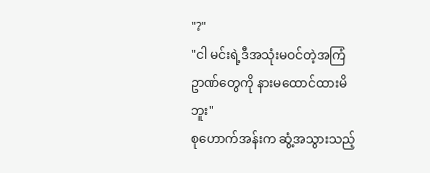"?"
"ငါ မင်းရဲ့ဒီအသုံးမဝင်တဲ့အကြံဥာဏ်တွေကို နားမထောင်ထားမိဘူး"
စုဟောက်အန်းက ဆွံ့အသွားသည့်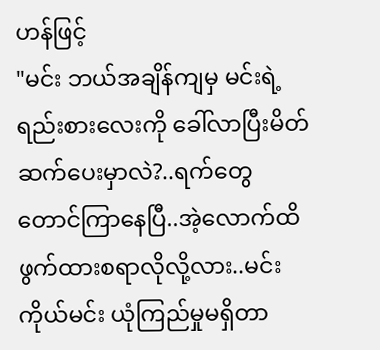ဟန်ဖြင့်
"မင်း ဘယ်အချိန်ကျမှ မင်းရဲ့ရည်းစားလေးကို ခေါ်လာပြီးမိတ်ဆက်ပေးမှာလဲ?..ရက်တွေတောင်ကြာနေပြီ..အဲ့လောက်ထိဖွက်ထားစရာလိုလို့လား..မင်းကိုယ်မင်း ယုံကြည်မှုမရှိတာ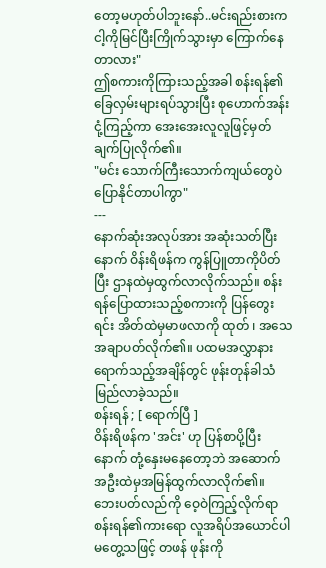တော့မဟုတ်ပါဘူးနော်..မင်းရည်းစားက ငါ့ကိုမြင်ပြီးကြိုက်သွားမှာ ကြောက်နေတာလား"
ဤစကားကိုကြားသည့်အခါ စန်းရန်၏ခြေလှမ်းများရပ်သွားပြီး စုဟောက်အန်းငုံ့ကြည့်ကာ အေးအေးလူလူဖြင့်မှတ်ချက်ပြုလိုက်၏။
"မင်း သောက်ကြီးသောက်ကျယ်တွေပဲ ပြောနိုင်တာပါကွာ"
---
နောက်ဆုံးအလုပ်အား အဆုံးသတ်ပြီးနောက် ဝိန်းရိဖန်က ကွန်ပြူတာကိုပိတ်ပြီး ဌာနထဲမှထွက်လာလိုက်သည်။ စန်းရန်ပြောထားသည့်စကားကို ပြန်တွေးရင်း အိတ်ထဲမှမာဖလာကို ထုတ် ၊ အသေအချာပတ်လိုက်၏။ ပထမအလွှာနားရောက်သည့်အချိန်တွင် ဖုန်းတုန်ခါသံမြည်လာခဲ့သည်။
စန်းရန် ; [ ရောက်ပြီ ]
ဝိန်းရိဖန်က 'အင်း' ဟု ပြန်စာပို့ပြီးနောက် တုံ့နှေးမနေတော့ဘဲ အဆောက်အဦးထဲမှအမြန်ထွက်လာလိုက်၏။ ဘေးပတ်လည်ကို ဝေ့ဝဲကြည့်လိုက်ရာ စန်းရန်၏ကားရော လူအရိပ်အယောင်ပါ မတွေ့သဖြင့် တဖန် ဖုန်းကို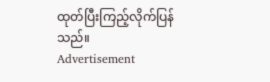ထုတ်ပြီးကြည့်လိုက်ပြန်သည်။
Advertisement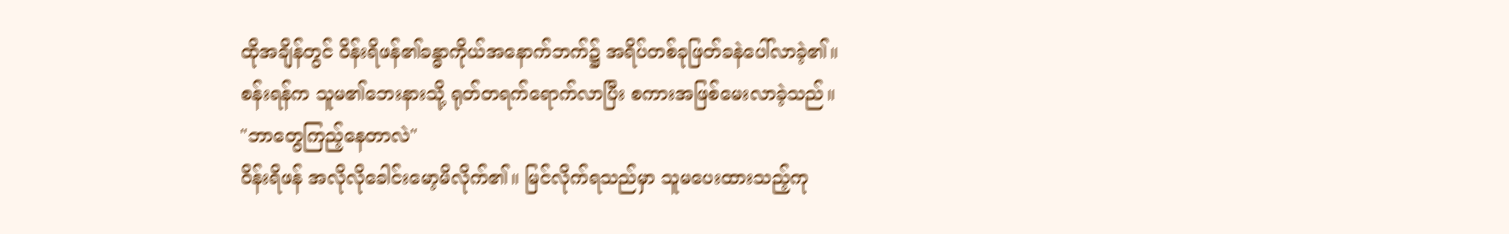ထိုအချိန်တွင် ဝိန်းရိဖန်၏ခန္ဓာကိုယ်အနောက်ဘက်၌ အရိပ်တစ်ခုဖြတ်ခနဲပေါ်လာခဲ့၏။
စန်းရန်က သူမ၏ဘေးနားသို့ ရုတ်တရက်ရောက်လာပြီး စကားအဖြစ်မေးလာခဲ့သည်။
"ဘာတွေကြည့်နေတာလဲ"
ဝိန်းရိဖန် အလိုလိုခေါင်းမော့မိလိုက်၏။ မြင်လိုက်ရသည်မှာ သူမပေးထားသည့်ကု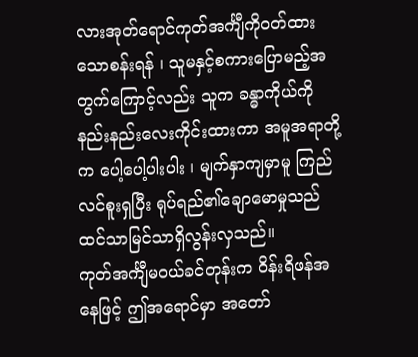လားအုတ်ရောင်ကုတ်အင်္ကျီကိုဝတ်ထားသောစန်းရန် ၊ သူမနှင့်စကားပြောမည့်အတွက်ကြောင့်လည်း သူက ခန္ဓာကိုယ်ကိုနည်းနည်းလေးကိုင်းထားကာ အမူအရာတို့က ပေါ့ပေါ့ပါးပါး ၊ မျက်နှာကျမှာမူ ကြည်လင်စူးရှပြီး ရုပ်ရည်၏ချောမောမှုသည် ထင်သာမြင်သာရှိလွန်းလှသည်။
ကုတ်အင်္ကျီမဝယ်ခင်တုန်းက ဝိန်းရိဖန်အနေဖြင့် ဤအရောင်မှာ အတော်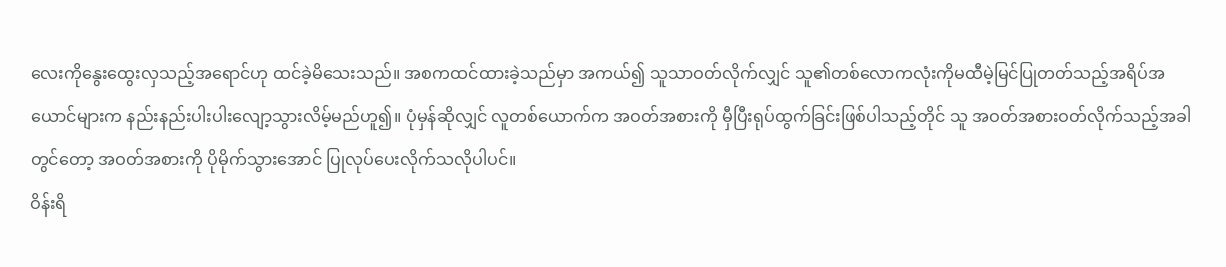လေးကိုနွေးထွေးလှသည့်အရောင်ဟု ထင်ခဲ့မိသေးသည်။ အစကထင်ထားခဲ့သည်မှာ အကယ်၍ သူသာဝတ်လိုက်လျှင် သူ၏တစ်လောကလုံးကိုမထီမဲ့မြင်ပြုတတ်သည့်အရိပ်အယောင်များက နည်းနည်းပါးပါးလျော့သွားလိမ့်မည်ဟူ၍။ ပုံမှန်ဆိုလျှင် လူတစ်ယောက်က အဝတ်အစားကို မှီပြီးရုပ်ထွက်ခြင်းဖြစ်ပါသည့်တိုင် သူ အဝတ်အစားဝတ်လိုက်သည့်အခါတွင်တော့ အဝတ်အစားကို ပိုမိုက်သွားအောင် ပြုလုပ်ပေးလိုက်သလိုပါပင်။
ဝိန်းရိ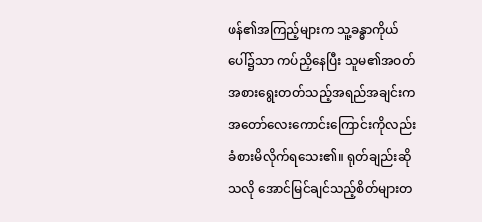ဖန်၏အကြည့်များက သူ့ခန္ဓာကိုယ်ပေါ်၌သာ ကပ်ညှိနေပြီး သူမ၏အဝတ်အစားရွေးတတ်သည့်အရည်အချင်းက အတော်လေးကောင်းကြောင်းကိုလည်း ခံစားမိလိုက်ရသေး၏။ ရုတ်ချည်းဆိုသလို အောင်မြင်ချင်သည့်စိတ်များတ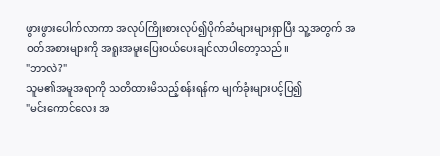ဖွားဖွားပေါက်လာကာ အလုပ်ကြိုးစားလုပ်၍ပိုက်ဆံများများရှာပြီး သူ့အတွက် အဝတ်အစားများကို အရူးအမူးပြေးဝယ်ပေးချင်လာပါတော့သည်။
"ဘာလဲ?"
သူမ၏အမူအရာကို သတိထားမိသည့်စန်းရန်က မျက်ခုံးများပင့်ပြ၍
"မင်းကောင်လေး အ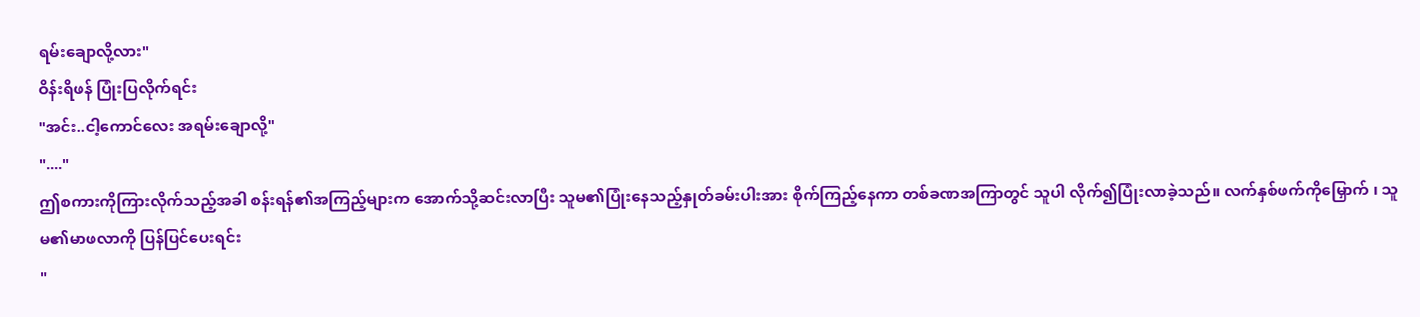ရမ်းချောလို့လား"
ဝိန်းရိဖန် ပြုံးပြလိုက်ရင်း
"အင်း..ငါ့ကောင်လေး အရမ်းချောလို့"
"...."
ဤစကားကိုကြားလိုက်သည့်အခါ စန်းရန်၏အကြည့်များက အောက်သို့ဆင်းလာပြီး သူမ၏ပြုံးနေသည့်နှုတ်ခမ်းပါးအား စိုက်ကြည့်နေကာ တစ်ခဏအကြာတွင် သူပါ လိုက်၍ပြုံးလာခဲ့သည်။ လက်နှစ်ဖက်ကိုမြှောက် ၊ သူမ၏မာဖလာကို ပြန်ပြင်ပေးရင်း
"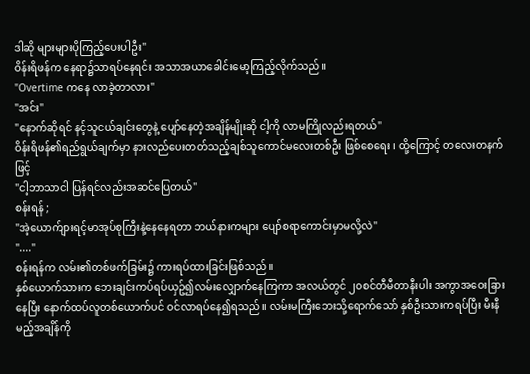ဒါဆို များများပိုကြည့်ပေးပါဦး"
ဝိန်းရိဖန်က နေရာ၌သာရပ်နေရင်း အသာအယာခေါင်းမော့ကြည့်လိုက်သည်။
"Overtime ကနေ လာခဲ့တာလား"
"အင်း"
"နောက်ဆိုရင် နင့်သူငယ်ချင်းတွေနဲ့ ပျော်နေတဲ့အချိန်မျိုးဆို ငါ့ကို လာမကြိုလည်းရတယ်"
ဝိန်းရိဖန်၏ရည်ရွယ်ချက်မှာ နားလည်ပေးတတ်သည့်ချစ်သူကောင်မလေးတစ်ဦး ဖြစ်စေရေး ၊ ထို့ကြောင့် တလေးတနက်ဖြင့်
"ငါ့ဘာသာငါ ပြန်ရင်လည်းအဆင်ပြေတယ်"
စန်းရန် ;
"အဲ့ယောက်ျားရင့်မာအုပ်စုကြီးနဲ့နေနေရတာ ဘယ်နားကများ ပျော်စရာကောင်းမှာမလို့လဲ"
"...."
စန်းရန်က လမ်း၏တစ်ဖက်ခြမ်း၌ ကားရပ်ထားခြင်းဖြစ်သည်။
နှစ်ယောက်သားက ဘေးချင်းကပ်ရပ်ယှဥ်၍လမ်းလျှောက်နေကြကာ အလယ်တွင် ၂၀စင်တီမီတာနီးပါး အကွာအဝေးခြားနေပြီး နောက်ထပ်လူတစ်ယောက်ပင် ဝင်လာရပ်နေ၍ရသည်။ လမ်းမကြီးဘေးသို့ရောက်သော် နှစ်ဦးသားကရပ်ပြီး မီးနီမည့်အချိန်ကို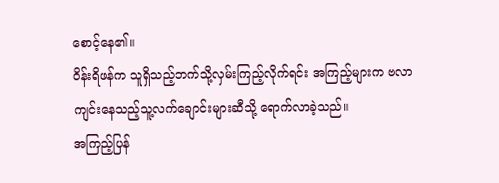စောင့်နေ၏။
ဝိန်းရိဖန်က သူရှိသည့်ဘက်သို့လှမ်းကြည့်လိုက်ရင်း အကြည့်များက ဗလာကျင်းနေသည့်သူ့လက်ချောင်းများဆီသို့ ရောက်လာခဲ့သည်။
အကြည့်ပြန်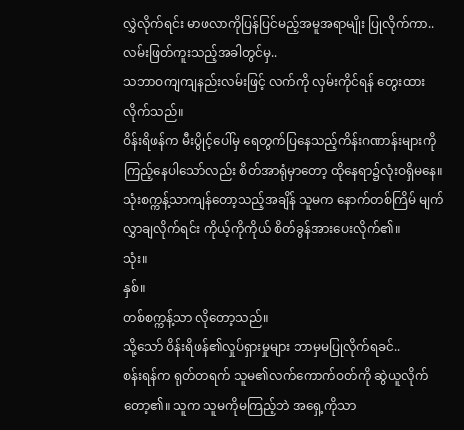လွှဲလိုက်ရင်း မာဖလာကိုပြန်ပြင်မည့်အမူအရာမျိုး ပြုလိုက်ကာ..
လမ်းဖြတ်ကူးသည့်အခါတွင်မှ..
သဘာဝကျကျနည်းလမ်းဖြင့် လက်ကို လှမ်းကိုင်ရန် တွေးထားလိုက်သည်။
ဝိန်းရိဖန်က မီးပွိုင့်ပေါ်မှ ရေတွက်ပြနေသည့်ကိန်းဂဏာန်းများကိုကြည့်နေပါသော်လည်း စိတ်အာရုံမှာတော့ ထိုနေရာ၌လုံးဝရှိမနေ။ သုံးစက္ကန့်သာကျန်တော့သည့်အချိန် သူမက နောက်တစ်ကြိမ် မျက်လွှာချလိုက်ရင်း ကိုယ့်ကိုကိုယ် စိတ်ခွန်အားပေးလိုက်၏။
သုံး။
နှစ်။
တစ်စက္ကန့်သာ လိုတော့သည်။
သို့သော် ဝိန်းရိဖန်၏လှုပ်ရှားမှုများ ဘာမှမပြုလိုက်ရခင်..
စန်းရန်က ရုတ်တရက် သူမ၏လက်ကောက်ဝတ်ကို ဆွဲယူလိုက်တော့၏။ သူက သူမကိုမကြည့်ဘဲ အရှေ့ကိုသာ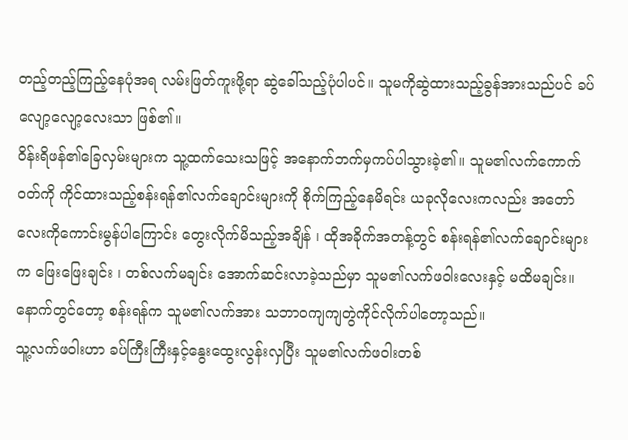တည့်တည့်ကြည့်နေပုံအရ လမ်းဖြတ်ကူးဖို့ရာ ဆွဲခေါ်သည့်ပုံပါပင်။ သူမကိုဆွဲထားသည့်ခွန်အားသည်ပင် ခပ်လျော့လျော့လေးသာ ဖြစ်၏။
ဝိန်းရိဖန်၏ခြေလှမ်းများက သူ့ထက်သေးသဖြင့် အနောက်ဘက်မှကပ်ပါသွားခဲ့၏။ သူမ၏လက်ကောက်ဝတ်ကို ကိုင်ထားသည့်စန်းရန်၏လက်ချောင်းများကို စိုက်ကြည့်နေမိရင်း ယခုလိုလေးကလည်း အတော်လေးကိုကောင်းမွန်ပါကြောင်း တွေးလိုက်မိသည့်အချိန် ၊ ထိုအခိုက်အတန့်တွင် စန်းရန်၏လက်ချောင်းများက ဖြေးဖြေးချင်း ၊ တစ်လက်မချင်း အောက်ဆင်းလာခဲ့သည်မှာ သူမ၏လက်ဖဝါးလေးနှင့် မထိမချင်း။
နောက်တွင်တော့ စန်းရန်က သူမ၏လက်အား သဘာဝကျကျတွဲကိုင်လိုက်ပါတော့သည်။
သူ့လက်ဖဝါးဟာ ခပ်ကြီးကြီးနှင့်နွေးထွေးလွန်းလှပြီး သူမ၏လက်ဖဝါးတစ်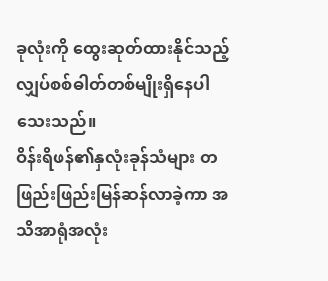ခုလုံးကို ထွေးဆုတ်ထားနိုင်သည့် လျှပ်စစ်ဓါတ်တစ်မျိုးရှိနေပါသေးသည်။
ဝိန်းရိဖန်၏နှလုံးခုန်သံများ တဖြည်းဖြည်းမြန်ဆန်လာခဲ့ကာ အသိအာရုံအလုံး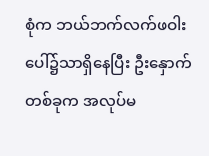စုံက ဘယ်ဘက်လက်ဖဝါးပေါ်၌သာရှိနေပြီး ဦးနှောက်တစ်ခုက အလုပ်မ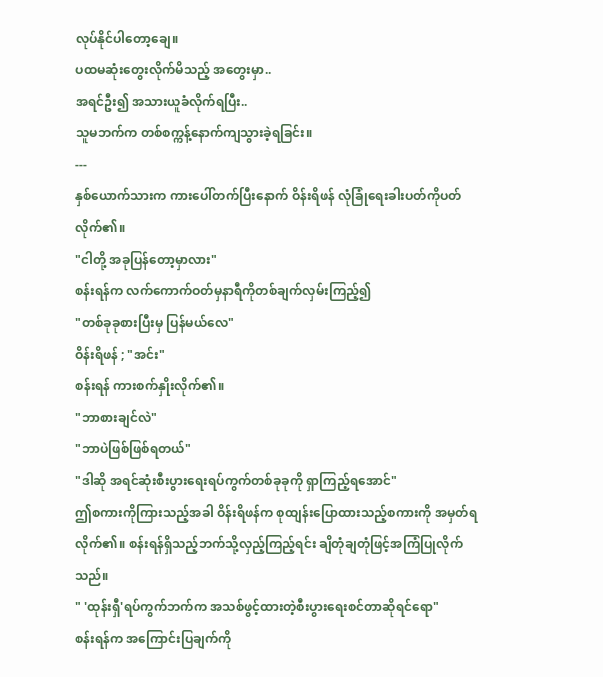လုပ်နိုင်ပါတော့ချေ။
ပထမဆုံးတွေးလိုက်မိသည့် အတွေးမှာ..
အရင်ဦး၍ အသားယူခံလိုက်ရပြီး..
သူမဘက်က တစ်စက္ကန့်နောက်ကျသွားခဲ့ရခြင်း။
---
နှစ်ယောက်သားက ကားပေါ်တက်ပြီးနောက် ဝိန်းရိဖန် လုံခြုံရေးခါးပတ်ကိုပတ်လိုက်၏။
"ငါတို့ အခုပြန်တော့မှာလား"
စန်းရန်က လက်ကောက်ဝတ်မှနာရီကိုတစ်ချက်လှမ်းကြည့်၍
"တစ်ခုခုစားပြီးမှ ပြန်မယ်လေ"
ဝိန်းရိဖန် ; "အင်း"
စန်းရန် ကားစက်နှိုးလိုက်၏။
"ဘာစားချင်လဲ"
"ဘာပဲဖြစ်ဖြစ်ရတယ်"
"ဒါဆို အရင်ဆုံးစီးပွားရေးရပ်ကွက်တစ်ခုခုကို ရှာကြည့်ရအောင်"
ဤစကားကိုကြားသည့်အခါ ဝိန်းရိဖန်က စုထျန်းပြောထားသည့်စကားကို အမှတ်ရလိုက်၏။ စန်းရန်ရှိသည့်ဘက်သို့လှည့်ကြည့်ရင်း ချိတုံချတုံဖြင့်အကြံပြုလိုက်သည်။
" 'ထုန်းရှီ'ရပ်ကွက်ဘက်က အသစ်ဖွင့်ထားတဲ့စီးပွားရေးစင်တာဆိုရင်ရော"
စန်းရန်က အကြောင်းပြချက်ကို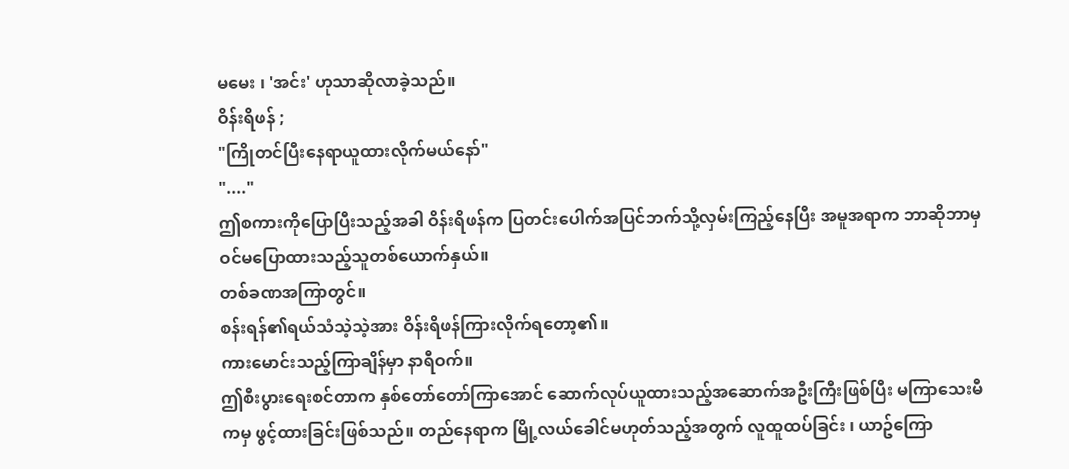မမေး ၊ 'အင်း' ဟုသာဆိုလာခဲ့သည်။
ဝိန်းရိဖန် ;
"ကြိုတင်ပြီးနေရာယူထားလိုက်မယ်နော်"
"...."
ဤစကားကိုပြောပြီးသည့်အခါ ဝိန်းရိဖန်က ပြတင်းပေါက်အပြင်ဘက်သို့လှမ်းကြည့်နေပြီး အမူအရာက ဘာဆိုဘာမှဝင်မပြောထားသည့်သူတစ်ယောက်နှယ်။
တစ်ခဏအကြာတွင်။
စန်းရန်၏ရယ်သံသဲ့သဲ့အား ဝိန်းရိဖန်ကြားလိုက်ရတော့၏။
ကားမောင်းသည့်ကြာချိန်မှာ နာရီဝက်။
ဤစီးပွားရေးစင်တာက နှစ်တော်တော်ကြာအောင် ဆောက်လုပ်ယူထားသည့်အဆောက်အဦးကြီးဖြစ်ပြီး မကြာသေးမီကမှ ဖွင့်ထားခြင်းဖြစ်သည်။ တည်နေရာက မြို့လယ်ခေါင်မဟုတ်သည့်အတွက် လူထူထပ်ခြင်း ၊ ယာဥ်ကြော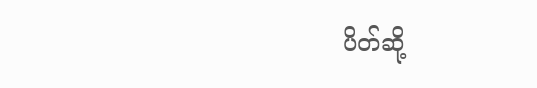ပိတ်ဆို့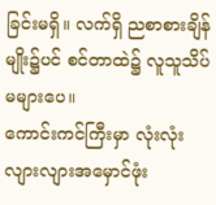ခြင်းမရှိ။ လက်ရှိ ညစာစားချိန်မျိုး၌ပင် စင်တာထဲ၌ လူသူသိပ်မများပေ။
ကောင်းကင်ကြီးမှာ လုံးလုံးလျားလျားအမှောင်ဖုံး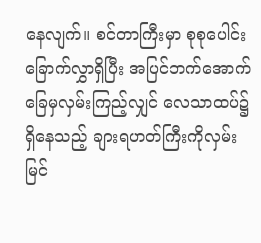နေလျက်။ စင်တာကြီးမှာ စုစုပေါင်းခြောက်လွှာရှိပြီး အပြင်ဘက်အောက်ခြေမှလှမ်းကြည့်လျှင် လေသာထပ်၌ရှိနေသည့် ချားရဟတ်ကြီးကိုလှမ်းမြင်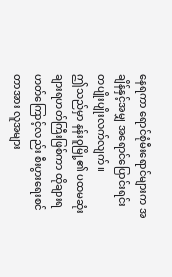နေရကာ ရောင်စုံမီးရောင်များက အချိန်နှင့်အမျှ အရောင်ပြောင်းရင်း တပျိုးပျိုးလက်လျက်။
ဤသည်မှာ နန်းဝူမြို့၏ ပထမဆုံးချားရဟတ်ကြီးဖြစ်ကာ ထိုချားရဟတ်ကြောင့်လည်း စီးပွားရေးစင်တာအား လူအများ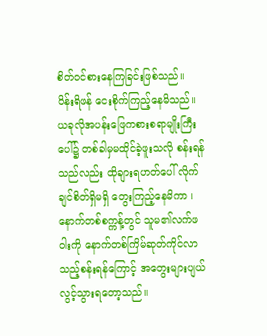စိတ်ဝင်စားနေကြခြင်းဖြစ်သည်။
ဝိန်းရိဖန် ငေးစိုက်ကြည့်နေမိသည်။ ယခုလိုအပန်းဖြေကစားစရာမျိုးကြီးပေါ်၌ တစ်ခါမှမထိုင်ခဲ့ဖူးသလို စန်းရန်သည်လည်း ထိုချားရဟတ်ပေါ် လိုက်ချင်စိတ်ရှိမရှိ တွေးကြည့်နေမိကာ ၊ နောက်တစ်စက္ကန့်တွင် သူမ၏လက်ဖဝါးကို နောက်တစ်ကြိမ်ဆုတ်ကိုင်လာသည့်စန်းရန်ကြောင့် အတွေးများပျယ်လွင့်သွားရတော့သည်။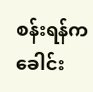စန်းရန်က ခေါင်း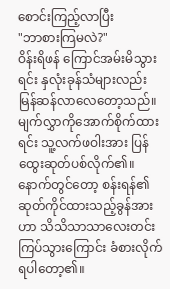စောင်းကြည့်လာပြီး
"ဘာစားကြမလဲ?"
ဝိန်းရိဖန် ကြောင်အမ်းမိသွားရင်း နှလုံးခုန်သံများလည်း မြန်ဆန်လာလေတော့သည်။ မျက်လွှာကိုအောက်စိုက်ထားရင်း သူ့လက်ဖဝါးအား ပြန်ထွေးဆုတ်ပစ်လိုက်၏။ နောက်တွင်တော့ စန်းရန်၏ဆုတ်ကိုင်ထားသည့်ခွန်အားဟာ သိသိသာသာလေးတင်းကြပ်သွားကြောင်း ခံစားလိုက်ရပါတော့၏။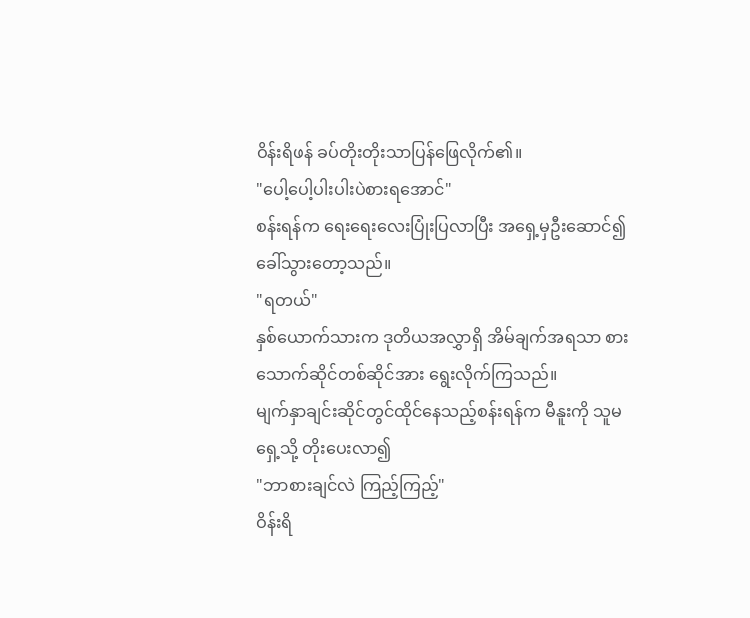ဝိန်းရိဖန် ခပ်တိုးတိုးသာပြန်ဖြေလိုက်၏။
"ပေါ့ပေါ့ပါးပါးပဲစားရအောင်"
စန်းရန်က ရေးရေးလေးပြုံးပြလာပြီး အရှေ့မှဦးဆောင်၍ခေါ်သွားတော့သည်။
"ရတယ်"
နှစ်ယောက်သားက ဒုတိယအလွှာရှိ အိမ်ချက်အရသာ စားသောက်ဆိုင်တစ်ဆိုင်အား ရွေးလိုက်ကြသည်။
မျက်နှာချင်းဆိုင်တွင်ထိုင်နေသည့်စန်းရန်က မီနူးကို သူမရှေ့သို့ တိုးပေးလာ၍
"ဘာစားချင်လဲ ကြည့်ကြည့်"
ဝိန်းရိ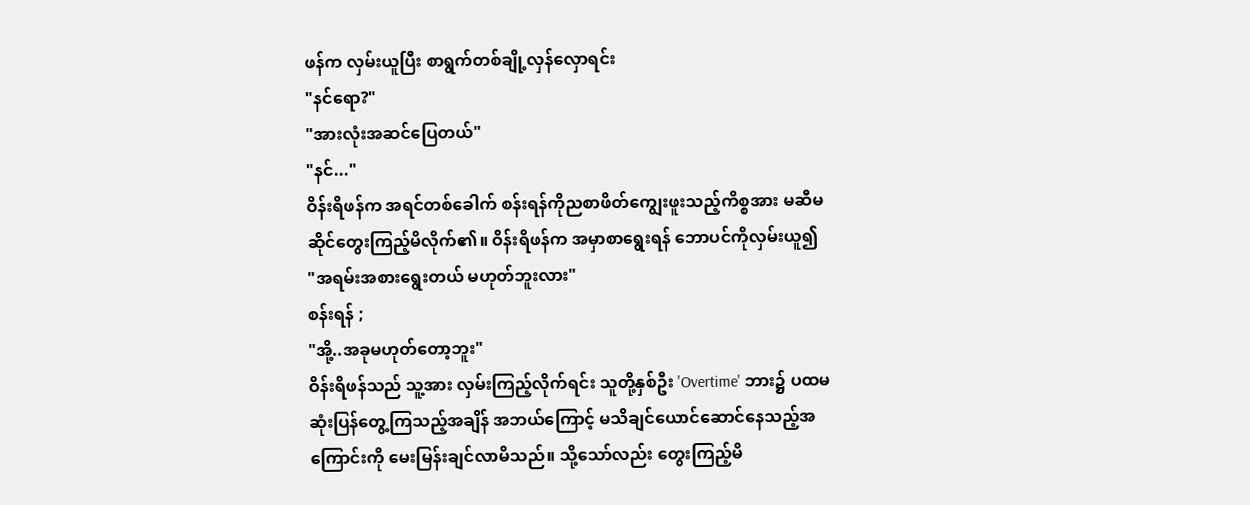ဖန်က လှမ်းယူပြီး စာရွက်တစ်ချို့လှန်လှောရင်း
"နင်ရော?"
"အားလုံးအဆင်ပြေတယ်"
"နင်..."
ဝိန်းရိဖန်က အရင်တစ်ခေါက် စန်းရန်ကိုညစာဖိတ်ကျွေးဖူးသည့်ကိစ္စအား မဆီမဆိုင်တွေးကြည့်မိလိုက်၏။ ဝိန်းရိဖန်က အမှာစာရွေးရန် ဘောပင်ကိုလှမ်းယူ၍
"အရမ်းအစားရွေးတယ် မဟုတ်ဘူးလား"
စန်းရန် ;
"အို့..အခုမဟုတ်တော့ဘူး"
ဝိန်းရိဖန်သည် သူ့အား လှမ်းကြည့်လိုက်ရင်း သူတို့နှစ်ဦး 'Overtime' ဘား၌ ပထမဆုံးပြန်တွေ့ကြသည့်အချိန် အဘယ်ကြောင့် မသိချင်ယောင်ဆောင်နေသည့်အကြောင်းကို မေးမြန်းချင်လာမိသည်။ သို့သော်လည်း တွေးကြည့်မိ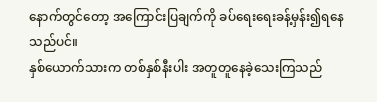နောက်တွင်တော့ အကြောင်းပြချက်ကို ခပ်ရေးရေးခန့်မှန်း၍ရနေသည်ပင်။
နှစ်ယောက်သားက တစ်နှစ်နီးပါး အတူတူနေခဲ့သေးကြသည်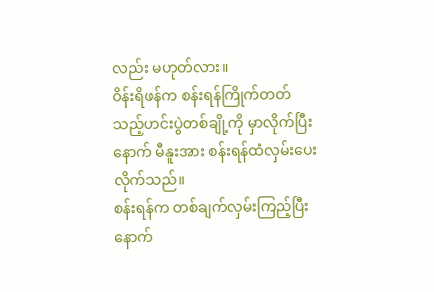လည်း မဟုတ်လား။
ဝိန်းရိဖန်က စန်းရန်ကြိုက်တတ်သည့်ဟင်းပွဲတစ်ချို့ကို မှာလိုက်ပြီးနောက် မီနူးအား စန်းရန်ထံလှမ်းပေးလိုက်သည်။
စန်းရန်က တစ်ချက်လှမ်းကြည့်ပြီးနောက်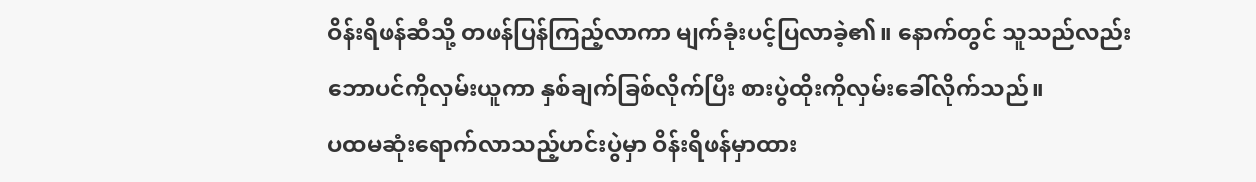ဝိန်းရိဖန်ဆီသို့ တဖန်ပြန်ကြည့်လာကာ မျက်ခုံးပင့်ပြလာခဲ့၏။ နောက်တွင် သူသည်လည်း ဘောပင်ကိုလှမ်းယူကာ နှစ်ချက်ခြစ်လိုက်ပြီး စားပွဲထိုးကိုလှမ်းခေါ်လိုက်သည်။
ပထမဆုံးရောက်လာသည့်ဟင်းပွဲမှာ ဝိန်းရိဖန်မှာထား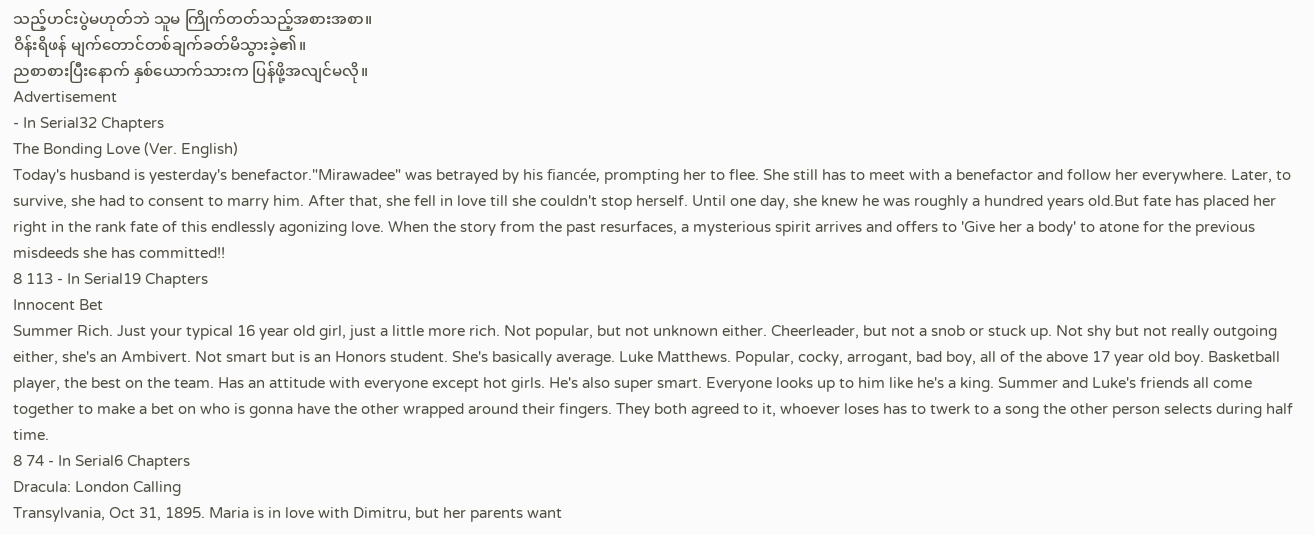သည့်ဟင်းပွဲမဟုတ်ဘဲ သူမ ကြိုက်တတ်သည့်အစားအစာ။
ဝိန်းရိဖန် မျက်တောင်တစ်ချက်ခတ်မိသွားခဲ့၏။
ညစာစားပြီးနောက် နှစ်ယောက်သားက ပြန်ဖို့အလျင်မလို။
Advertisement
- In Serial32 Chapters
The Bonding Love (Ver. English)
Today's husband is yesterday's benefactor."Mirawadee" was betrayed by his fiancée, prompting her to flee. She still has to meet with a benefactor and follow her everywhere. Later, to survive, she had to consent to marry him. After that, she fell in love till she couldn't stop herself. Until one day, she knew he was roughly a hundred years old.But fate has placed her right in the rank fate of this endlessly agonizing love. When the story from the past resurfaces, a mysterious spirit arrives and offers to 'Give her a body' to atone for the previous misdeeds she has committed!!
8 113 - In Serial19 Chapters
Innocent Bet
Summer Rich. Just your typical 16 year old girl, just a little more rich. Not popular, but not unknown either. Cheerleader, but not a snob or stuck up. Not shy but not really outgoing either, she's an Ambivert. Not smart but is an Honors student. She's basically average. Luke Matthews. Popular, cocky, arrogant, bad boy, all of the above 17 year old boy. Basketball player, the best on the team. Has an attitude with everyone except hot girls. He's also super smart. Everyone looks up to him like he's a king. Summer and Luke's friends all come together to make a bet on who is gonna have the other wrapped around their fingers. They both agreed to it, whoever loses has to twerk to a song the other person selects during half time.
8 74 - In Serial6 Chapters
Dracula: London Calling
Transylvania, Oct 31, 1895. Maria is in love with Dimitru, but her parents want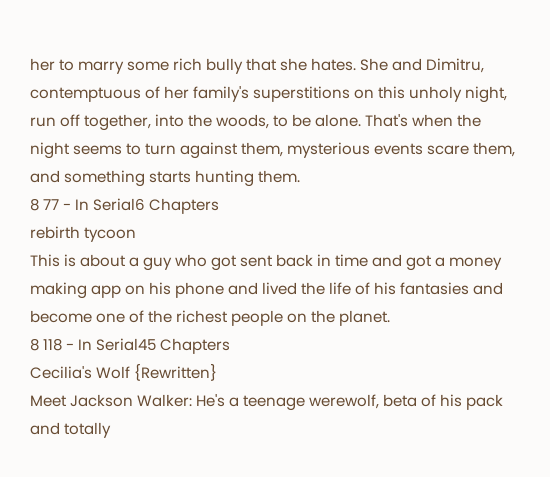her to marry some rich bully that she hates. She and Dimitru, contemptuous of her family's superstitions on this unholy night, run off together, into the woods, to be alone. That's when the night seems to turn against them, mysterious events scare them, and something starts hunting them.
8 77 - In Serial6 Chapters
rebirth tycoon
This is about a guy who got sent back in time and got a money making app on his phone and lived the life of his fantasies and become one of the richest people on the planet.
8 118 - In Serial45 Chapters
Cecilia's Wolf {Rewritten}
Meet Jackson Walker: He's a teenage werewolf, beta of his pack and totally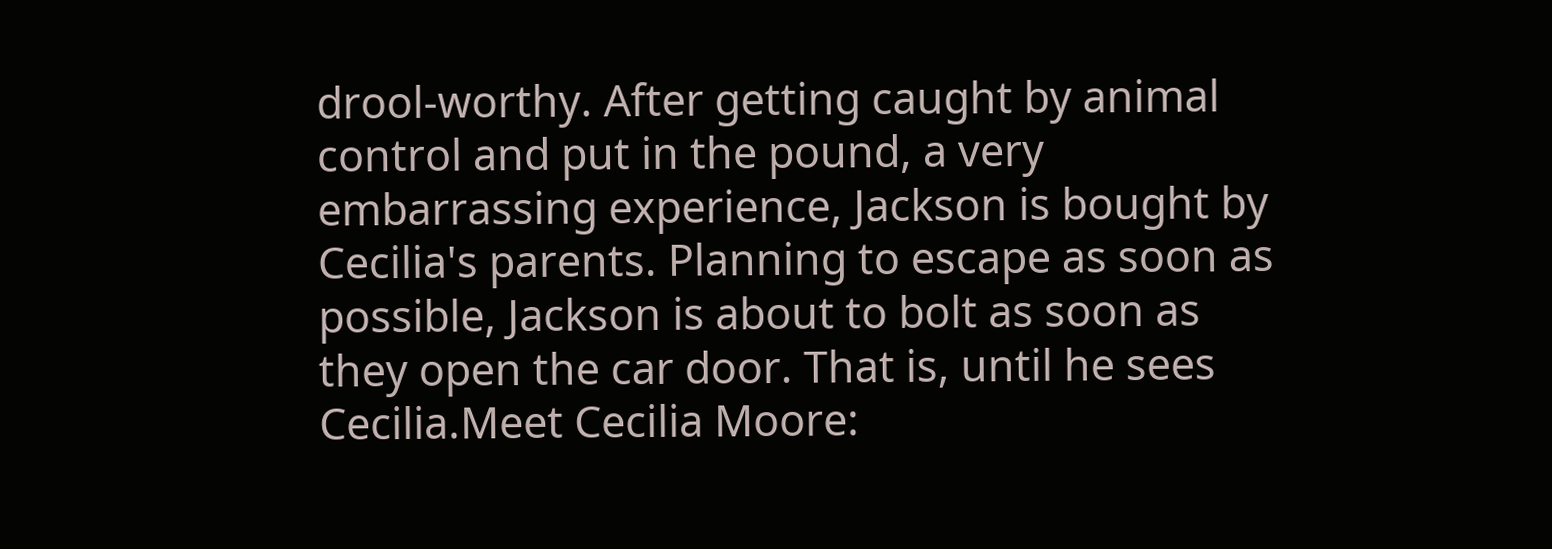drool-worthy. After getting caught by animal control and put in the pound, a very embarrassing experience, Jackson is bought by Cecilia's parents. Planning to escape as soon as possible, Jackson is about to bolt as soon as they open the car door. That is, until he sees Cecilia.Meet Cecilia Moore: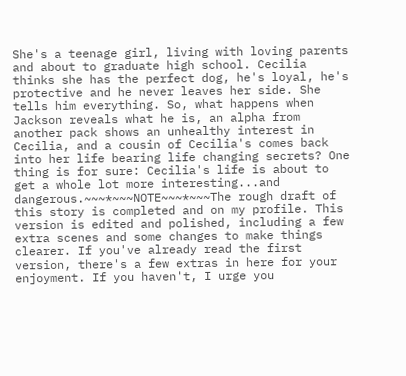She's a teenage girl, living with loving parents and about to graduate high school. Cecilia thinks she has the perfect dog, he's loyal, he's protective and he never leaves her side. She tells him everything. So, what happens when Jackson reveals what he is, an alpha from another pack shows an unhealthy interest in Cecilia, and a cousin of Cecilia's comes back into her life bearing life changing secrets? One thing is for sure: Cecilia's life is about to get a whole lot more interesting...and dangerous.~~~*~~~NOTE~~~*~~~The rough draft of this story is completed and on my profile. This version is edited and polished, including a few extra scenes and some changes to make things clearer. If you've already read the first version, there's a few extras in here for your enjoyment. If you haven't, I urge you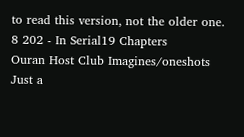to read this version, not the older one.
8 202 - In Serial19 Chapters
Ouran Host Club Imagines/oneshots
Just a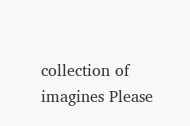collection of imagines Please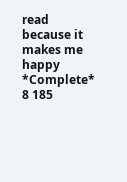read because it makes me happy *Complete*
8 185